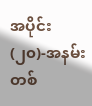အပိုင်း(၂၀)-အနမ်းတစ်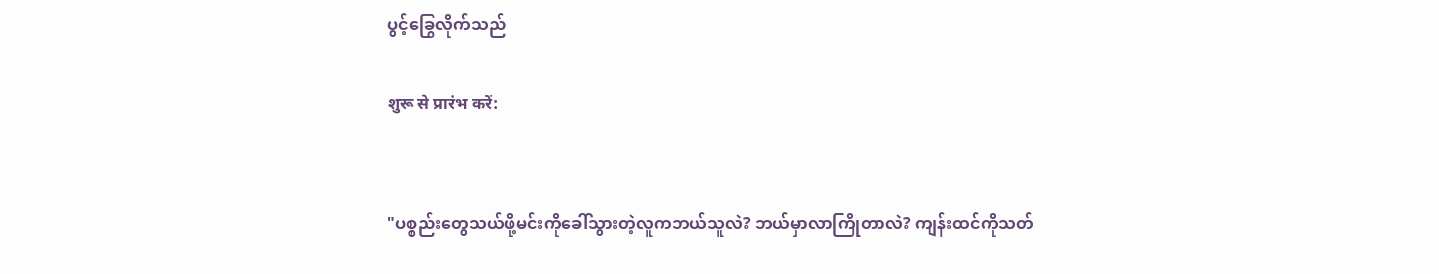ပွင့်ခြွေလိုက်သည်

शुरू से प्रारंभ करें:


"ပစ္စည်းတွေသယ်ဖို့မင်းကိုခေါ်သွားတဲ့လူကဘယ်သူလဲ? ဘယ်မှာလာကြိုတာလဲ? ကျန်းထင်ကိုသတ်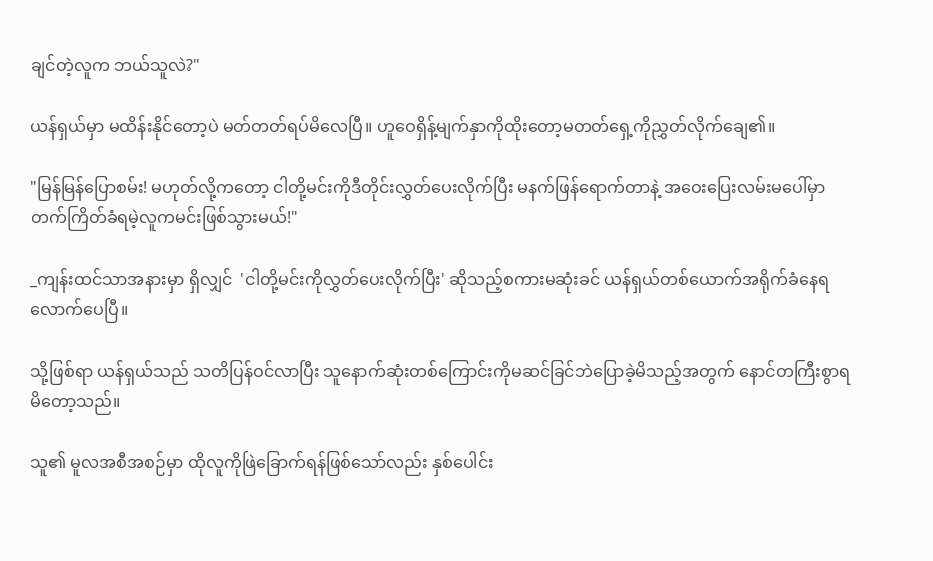ချင်တဲ့လူက ဘယ်သူလဲ?"

ယန်ရှယ်မှာ မထိန်းနိုင်တော့ပဲ မတ်တတ်ရပ်မိလေပြီ။ ဟူဝေရှိန့်မျက်နှာကိုထိုးတော့မတတ်ရှေ့ကိုညွှတ်လိုက်ချေ၏။

"မြန်မြန်ပြောစမ်း! မဟုတ်လို့ကတော့ ငါတို့မင်းကိုဒီတိုင်းလွှတ်ပေးလိုက်ပြီး မနက်ဖြန်ရောက်တာနဲ့ အဝေးပြေးလမ်းမပေါ်မှာ တက်ကြိတ်ခံရမဲ့လူကမင်းဖြစ်သွားမယ်!"

_ကျန်းထင်သာအနားမှာ ရှိလျှင်  'ငါတို့မင်းကိုလွှတ်ပေးလိုက်ပြီး' ဆိုသည့်စကားမဆုံးခင် ယန်ရှယ်တစ်ယောက်အရိုက်ခံနေရလောက်ပေပြီ။

သို့ဖြစ်ရာ ယန်ရှယ်သည် သတိပြန်ဝင်လာပြီး သူနောက်ဆုံးတစ်ကြောင်းကိုမဆင်ခြင်ဘဲပြောခဲ့မိသည့်အတွက် နောင်တကြီးစွာရမိတော့သည်။

သူ၏ မူလအစီအစဉ်မှာ ထိုလူကိုဖြဲခြောက်ရန်ဖြစ်သော်လည်း နှစ်ပေါင်း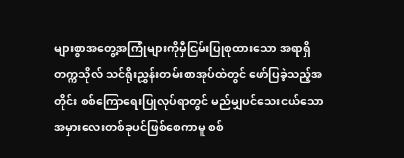များစွာအတွေ့အကြုံများကိုမှီငြမ်းပြုစုထားသော အရာရှိတက္ကသိုလ် သင်ရိုးညွှန်းတမ်းစာအုပ်ထဲတွင် ဖော်ပြခဲ့သည့်အတိုင်း စစ်ကြောရေးပြုလုပ်ရာတွင် မည်မျှပင်သေးငယ်သောအမှားလေးတစ်ခုပင်ဖြစ်စေကာမူ စစ်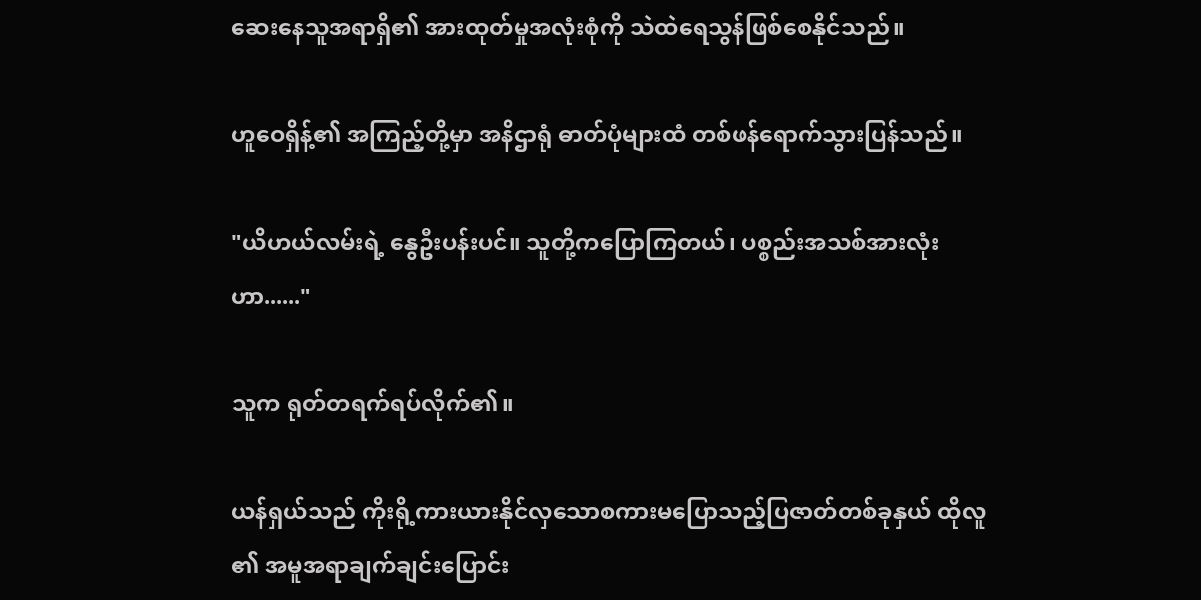ဆေးနေသူအရာရှိ၏ အားထုတ်မှုအလုံးစုံကို သဲထဲရေသွန်ဖြစ်စေနိုင်သည်။

ဟူဝေရှိန့်၏ အကြည့်တို့မှာ အနိဌာရုံ ဓာတ်ပုံများထံ တစ်ဖန်ရောက်သွားပြန်သည်။

"ယိဟယ်လမ်းရဲ့ နွေဦးပန်းပင်။ သူတို့ကပြောကြတယ်၊ ပစ္စည်းအသစ်အားလုံးဟာ......"

သူက ရုတ်တရက်ရပ်လိုက်၏။

ယန်ရှယ်သည် ကိုးရို့ကားယားနိုင်လှသောစကားမပြောသည့်ပြဇာတ်တစ်ခုနှယ် ထိုလူ၏ အမူအရာချက်ချင်းပြောင်း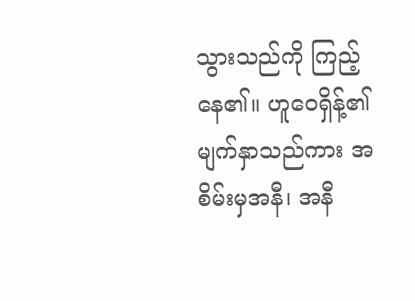သွားသည်ကို ကြည့်နေ၏။ ဟူဝေရှိန့်၏ မျက်နှာသည်ကား အစိမ်းမှအနီ၊ အနီ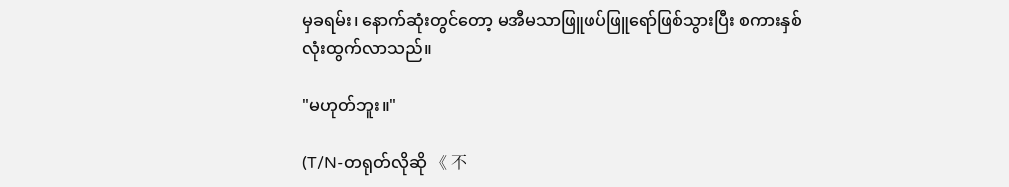မှခရမ်း၊ နောက်ဆုံးတွင်တော့ မအီမသာဖြူဖပ်ဖြူရော်ဖြစ်သွားပြီး စကားနှစ်လုံးထွက်လာသည်။

"မဟုတ်ဘူး။"

(T/N-တရုတ်လိုဆို 《 不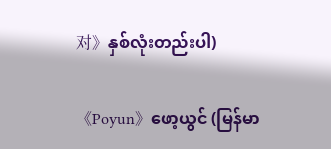对》နှစ်လုံးတည်းပါ)

《Poyun》ဖော့ယွင် (မြန်မာ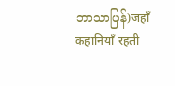ဘာသာပြန်)जहाँ कहानियाँ रहती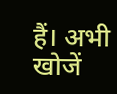हैं। अभी खोजें